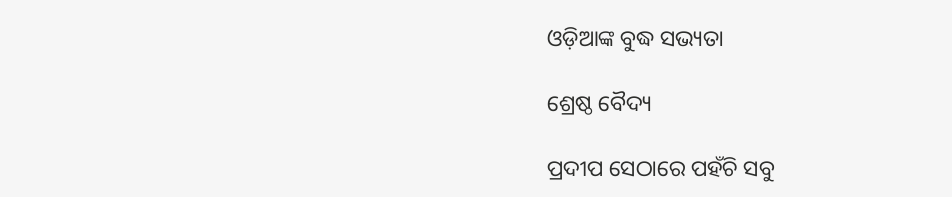ଓଡ଼ିଆଙ୍କ ବୁଦ୍ଧ ସଭ୍ୟତା

ଶ୍ରେଷ୍ଠ ବୈଦ୍ୟ

ପ୍ରଦୀପ ସେଠାରେ ପହଁଚି ସବୁ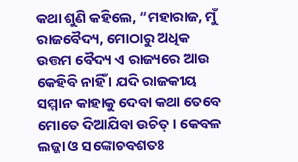କଥା ଶୁଣି କହିଲେ, “ମହାରାଜ, ମୁଁ ରାଜବୈଦ୍ୟ, ମୋଠାରୁ ଅଧିକ ଉତ୍ତମ ବୈଦ୍ୟ ଏ ରାଜ୍ୟରେ ଆଉ କେହିବି ନାହିଁ । ଯଦି ରାଜକୀୟ ସମ୍ମାନ କାହାକୁ ଦେବା କଥା ତେବେ ମୋତେ ଦିଆଯିବା ଉଚିତ୍ । କେବଳ ଲଜ୍ଜା ଓ ସଙ୍କୋଚବଶତଃ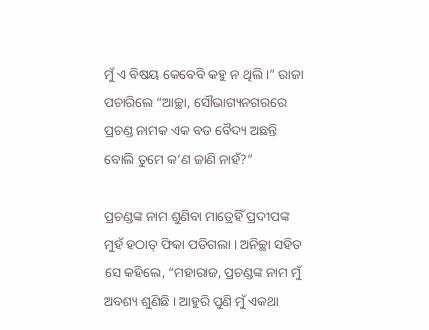ମୁଁ ଏ ବିଷୟ କେବେବି କହୁ ନ ଥିଲି ।” ରାଜା ପଚାରିଲେ “ଆଚ୍ଛା, ସୌଭାଗ୍ୟନଗରରେ ପ୍ରଚଣ୍ଡ ନାମକ ଏକ ବଡ ବୈଦ୍ୟ ଅଛନ୍ତି ବୋଲି ତୁମେ କ’ଣ ଜାଣି ନାହଁ?”

ପ୍ରଚଣ୍ଡଙ୍କ ନାମ ଶୁଣିବା ମାତ୍ରେହିଁ ପ୍ରଦୀପଙ୍କ ମୁହଁ ହଠାତ୍ ଫିକା ପଡିଗଲା । ଅନିଚ୍ଛା ସହିତ ସେ କହିଲେ, “ମହାରାଜ, ପ୍ରଚଣ୍ଡଙ୍କ ନାମ ମୁଁ ଅବଶ୍ୟ ଶୁଣିଛି । ଆହୁରି ପୁଣି ମୁଁ ଏକଥା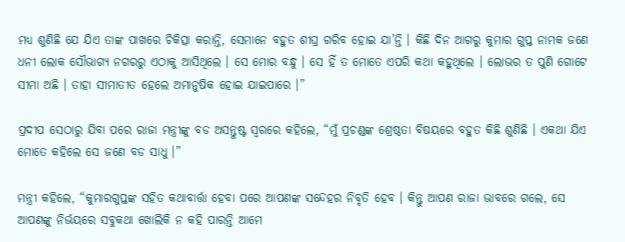ମଧ୍ୟ ଶୁଣିଛି ଯେ ଯିଏ ତାଙ୍କ ପାଖରେ ଚିକିତ୍ସା କରାନ୍ତି, ସେମାନେ ବହୁତ ଶୀଘ୍ର ଗରିବ ହୋଇ ଯା’ନ୍ତି । କିଛି ଦିନ ଆଗରୁ କୁମାର ଗୁପ୍ତ ନାମକ ଜଣେ ଧନୀ ଲୋକ ସୌଭାଗ୍ୟ ନଗରରୁ ଏଠାକୁ ଆସିଥିଲେ । ସେ ମୋର ବନ୍ଧୁ । ସେ ହିଁ ତ ମୋତେ ଏପରି କଥା କହୁଥିଲେ । ଲୋଭର ତ ପୁଣି ଗୋଟେ ସୀମା ଅଛି । ତାହା ସୀମାତୀତ ହେଲେ ଅମାନୁଷିକ ହୋଇ ଯାଇପାରେ ।”

ପ୍ରଦୀପ ସେଠାରୁ ଯିବା ପରେ ରାଜା ମନ୍ତ୍ରୀଙ୍କୁ ବଡ ଅସନ୍ତୁଷ୍ଟ ସ୍ୱରରେ କହିଲେ, “ମୁଁ ପ୍ରଚଣ୍ଡଙ୍କ ଶ୍ରେଷ୍ଠତା ବିଷୟରେ ବହୁତ କିଛି ଶୁଣିଛି । ଏକଥା ଯିଏ ମୋତେ କହିଲେ ସେ ଜଣେ ବଡ ସାଧୁ ।”

ମନ୍ତ୍ରୀ କହିଲେ, “କୁମାରଗୁପ୍ତଙ୍କ ସହିତ କଥାବାର୍ତ୍ତା ହେବା ପରେ ଆପଣଙ୍କ ସନ୍ଦେହର ନିବୃତି ହେବ । କିନ୍ତୁ ଆପଣ ରାଜା ଭାବରେ ଗଲେ, ସେ ଆପଣଙ୍କୁ ନିର୍ଭୟରେ ସବୁକଥା ଖୋଲିକି ନ କହି ପାରନ୍ତି ଆମେ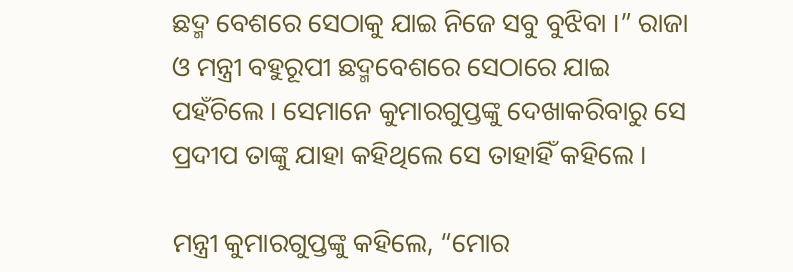ଛଦ୍ମ ବେଶରେ ସେଠାକୁ ଯାଇ ନିଜେ ସବୁ ବୁଝିବା ।” ରାଜା ଓ ମନ୍ତ୍ରୀ ବହୁରୂପୀ ଛଦ୍ମବେଶରେ ସେଠାରେ ଯାଇ ପହଁଚିଲେ । ସେମାନେ କୁମାରଗୁପ୍ତଙ୍କୁ ଦେଖାକରିବାରୁ ସେ ପ୍ରଦୀପ ତାଙ୍କୁ ଯାହା କହିଥିଲେ ସେ ତାହାହିଁ କହିଲେ ।

ମନ୍ତ୍ରୀ କୁମାରଗୁପ୍ତଙ୍କୁ କହିଲେ, “ମୋର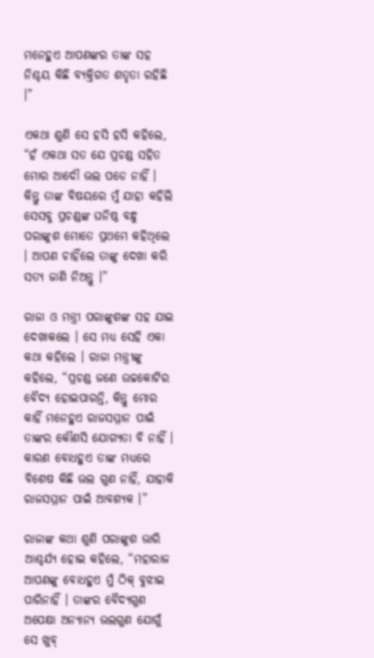ମନେହୁଏ ଆପଣଙ୍କର ତାଙ୍କ ସହ ନିଶ୍ଚୟ କିଛି ବ୍ୟକ୍ତିଗତ ଶତୃତା ରହିଛି ।”

ଏକଥା ଶୁଣି ସେ ହସି ହସି କହିଲେ, “ହଁ ଏକଥା ସତ ଯେ ପ୍ରଚଣ୍ଡ ସହିତ ମୋର ଆଦୌ ଭଲ ପଡେ ନାହିଁ । କିନ୍ତୁ ତାଙ୍କ ବିଷୟରେ ମୁଁ ଯାହା କହିଲି ସେସବୁ ପ୍ରଚଣ୍ଡଙ୍କ ଘନିଷ୍ଠ ବନ୍ଧୁ ପରାଙ୍କୁଶ ମୋତେ ପ୍ରଥମେ କହିଥିଲେ । ଆପଣ ଚାହିଁଲେ ତାଙ୍କୁ ଦେଖା କରି ସତ୍ୟ ଜାଣି ନିଅନ୍ତୁ ।”

ରାଜା ଓ ମନ୍ତ୍ରୀ ପରାଙ୍କୁଶଙ୍କ ସହ ଯାଇ ଦେଖାକଲେ । ସେ ମଧ୍ୟ ସେହି ଏକା କଥା କହିଲେ । ରାଜା ମନ୍ତ୍ରୀଙ୍କୁ କହିଲେ, “ପ୍ରଚଣ୍ଡ ଜଣେ ଉଚ୍ଚକୋଟିର ବୈଦ୍ୟ ହୋଇପାରନ୍ତି, କିନ୍ତୁ ମୋର କାହିଁ ମନେହୁଏ ରାଜସମ୍ମାନ ପାଇଁ ତାଙ୍କର କୌଣସି ଯୋଗ୍ୟତା ବି ନାହିଁ । କାରଣ ବୋଧହୁଏ ତାଙ୍କ ମଧ୍ୟରେ ବିଶେଷ କିଛି ଭଲ ଗୁଣ ନାହିଁ, ଯାହାକି ରାଜସମ୍ମାନ ପାଇଁ ଆବଶ୍ୟକ ।”

ରାଜାଙ୍କ କଥା ଶୁଣି ପରାଙ୍କୁଶ ଭାରି ଆଶ୍ଚର୍ଯ୍ୟ ହୋଇ କହିଲେ, “ମହାରାଜ ଆପଣଙ୍କୁ ବୋଧହୁଏ ମୁଁ ଠିକ୍ ବୁଝାଇ ପାରିନାହିଁ । ତାଙ୍କର ବୈଦ୍ୟଗୁଣ ଅପେକ୍ଷା ଅନ୍ୟାନ୍ୟ ଭଲଗୁଣ ଯୋଗୁଁ ସେ ଖୁବ୍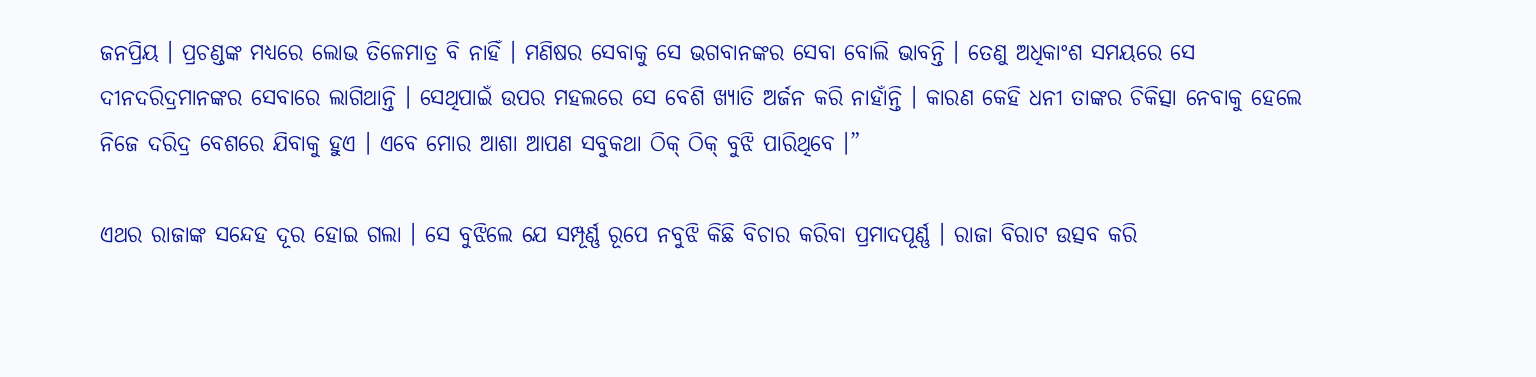ଜନପ୍ରିୟ । ପ୍ରଚଣ୍ଡଙ୍କ ମଧ୍ୟରେ ଲୋଭ ତିଳେମାତ୍ର ବି ନାହିଁ । ମଣିଷର ସେବାକୁ ସେ ଭଗବାନଙ୍କର ସେବା ବୋଲି ଭାବନ୍ତି । ତେଣୁ ଅଧିକାଂଶ ସମୟରେ ସେ ଦୀନଦରିଦ୍ରମାନଙ୍କର ସେବାରେ ଲାଗିଥାନ୍ତି । ସେଥିପାଇଁ ଉପର ମହଲରେ ସେ ବେଶି ଖ୍ୟାତି ଅର୍ଜନ କରି ନାହାଁନ୍ତି । କାରଣ କେହି ଧନୀ ତାଙ୍କର ଚିକିତ୍ସା ନେବାକୁ ହେଲେ ନିଜେ ଦରିଦ୍ର ବେଶରେ ଯିବାକୁ ହୁଏ । ଏବେ ମୋର ଆଶା ଆପଣ ସବୁକଥା ଠିକ୍ ଠିକ୍ ବୁଝି ପାରିଥିବେ ।”

ଏଥର ରାଜାଙ୍କ ସନ୍ଦେହ ଦୂର ହୋଇ ଗଲା । ସେ ବୁଝିଲେ ଯେ ସମ୍ପୂର୍ଣ୍ଣ ରୂପେ ନବୁଝି କିଛି ବିଚାର କରିବା ପ୍ରମାଦପୂର୍ଣ୍ଣ । ରାଜା ବିରାଟ ଉତ୍ସବ କରି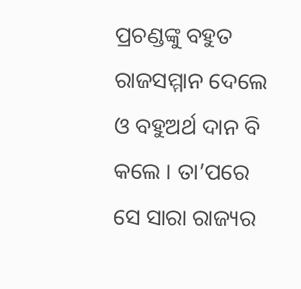ପ୍ରଚଣ୍ଡଙ୍କୁ ବହୁତ ରାଜସମ୍ମାନ ଦେଲେ ଓ ବହୁଅର୍ଥ ଦାନ ବି କଲେ । ତା’ପରେ ସେ ସାରା ରାଜ୍ୟର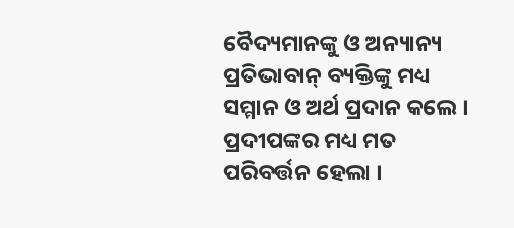ବୈଦ୍ୟମାନଙ୍କୁ ଓ ଅନ୍ୟାନ୍ୟ ପ୍ରତିଭାବାନ୍ ବ୍ୟକ୍ତିଙ୍କୁ ମଧ୍ୟ ସମ୍ମାନ ଓ ଅର୍ଥ ପ୍ରଦାନ କଲେ । ପ୍ରଦୀପଙ୍କର ମଧ୍ୟ ମତ ପରିବର୍ତ୍ତନ ହେଲା ।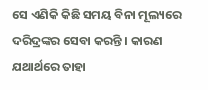ସେ ଏଣିକି କିଛି ସମୟ ବିନା ମୂଲ୍ୟରେ ଦରିଦ୍ରଙ୍କର ସେବା କରନ୍ତି । କାରଣ ଯଥାର୍ଥରେ ତାହା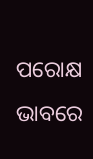ପରୋକ୍ଷ ଭାବରେ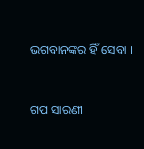ଭଗବାନଙ୍କର ହିଁ ସେବା ।


ଗପ ସାରଣୀ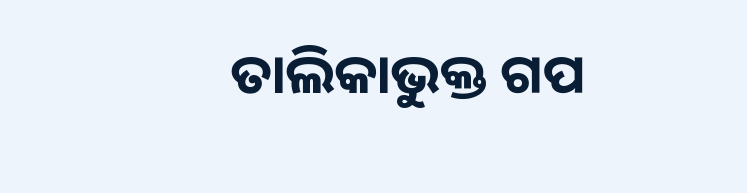ତାଲିକାଭୁକ୍ତ ଗପ